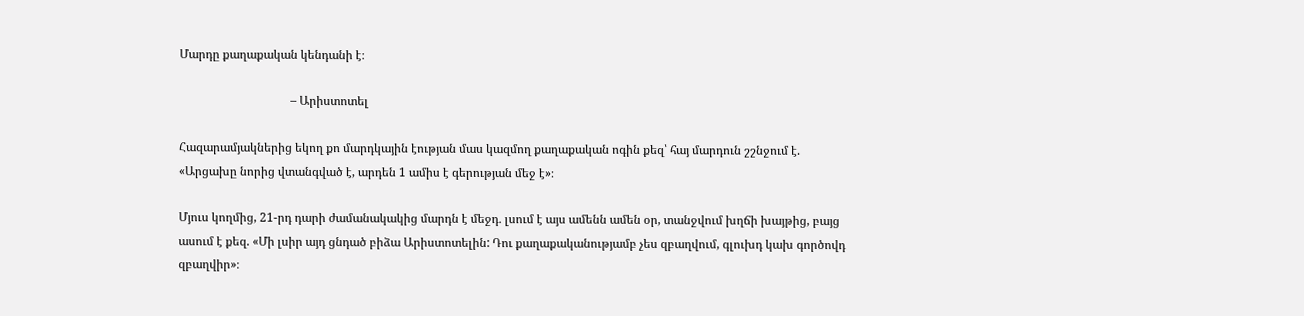Մարդը քաղաքական կենդանի է։

                                     – Արիստոտել

Հազարամյակներից եկող քո մարդկային էության մաս կազմող քաղաքական ոգին քեզ՝ հայ մարդուն շշնջում է. «Արցախը նորից վտանգված է, արդեն 1 ամիս է գերության մեջ է»։

Մյուս կողմից, 21-րդ դարի ժամանակակից մարդն է մեջդ․ լսում է այս ամենն ամեն օր, տանջվում խղճի խայթից, բայց ասում է քեզ. «Մի լսիր այդ ցնդած բիձա Արիստոտելին: Դու քաղաքականությամբ չես զբաղվում, գլուխդ կախ գործովդ զբաղվիր»։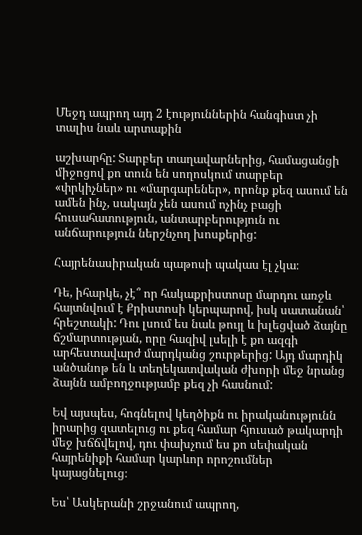Մեջդ ապրող այդ 2 էություններին հանգիստ չի տալիս նաև արտաքին

աշխարհը: Տարբեր տաղավարներից, համացանցի միջոցով քո տուն են սողոսկում տարբեր «փրկիչներ» ու «մարգարեներ», որոնք քեզ ասում են ամեն ինչ, սակայն չեն ասում ոչինչ բացի հուսահատություն, անտարբերություն ու անճարություն ներշնչող խոսքերից:

Հայրենասիրական պաթոսի պակաս էլ չկա։

Դե, իհարկե, չէ՞ որ հակաքրիստոսը մարդու առջև հայտնվում է Քրիստոսի կերպարով, իսկ սատանան՝ հրեշտակի: Դու լսում ես նաև թույլ և խլեցված ձայնը ճշմարտության, որը հազիվ լսելի է քո ազգի արհեստավարժ մարդկանց շուրթերից: Այդ մարդիկ անծանոթ են և տեղեկատվական ժխորի մեջ նրանց ձայնն ամբողջությամբ քեզ չի հասնում:

Եվ այսպես, հոգնելով կեղծիքն ու իրականությունն իրարից զատելուց ու քեզ համար հյուսած թակարդի մեջ խճճվելով, դու փախչում ես քո սեփական հայրենիքի համար կարևոր որոշումներ կայացնելուց։

Ես՝ Ասկերանի շրջանում ապրող,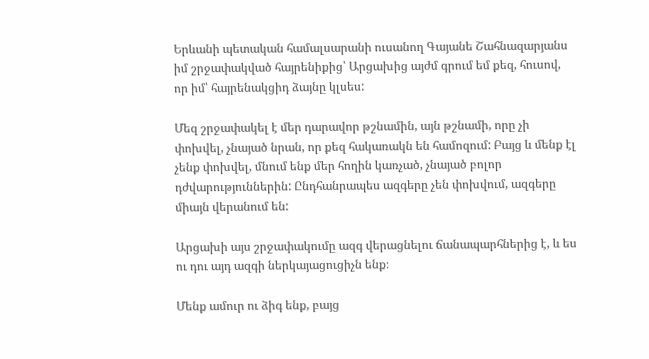Երևանի պետական համալսարանի ուսանող Գայանե Շահնազարյանս իմ շրջափակված հայրենիքից՝ Արցախից այժմ գրում եմ քեզ, հուսով, որ իմ՝ հայրենակցիդ ձայնը կլսես:

Մեզ շրջափակել է մեր դարավոր թշնամին, այն թշնամի, որը չի փոխվել, չնայած նրան, որ քեզ հակառակն են համոզում: Բայց և մենք էլ չենք փոխվել, մնում ենք մեր հողին կառչած, չնայած բոլոր դժվարություններին: Ընդհանրապես ազգերը չեն փոխվում, ազգերը միայն վերանում են:

Արցախի այս շրջափակումը ազգ վերացնելու ճանապարհներից է, և ես ու դու այդ ազգի ներկայացուցիչն ենք։

Մենք ամուր ու ձիգ ենք, բայց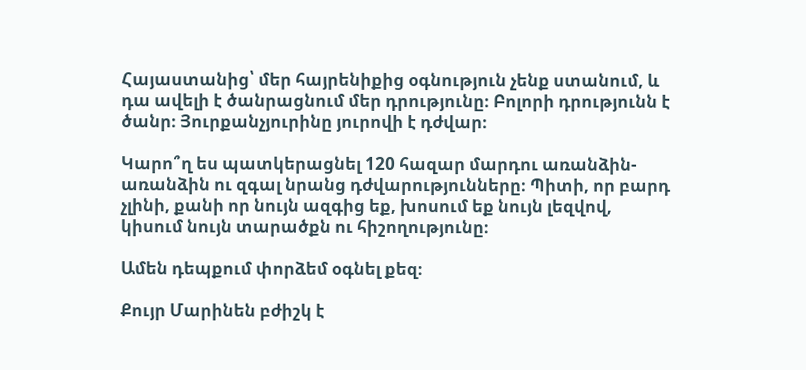Հայաստանից՝ մեր հայրենիքից օգնություն չենք ստանում, և դա ավելի է ծանրացնում մեր դրությունը։ Բոլորի դրությունն է ծանր։ Յուրքանչյուրինը յուրովի է դժվար։

Կարո՞ղ ես պատկերացնել 120 հազար մարդու առանձին-առանձին ու զգալ նրանց դժվարությունները։ Պիտի, որ բարդ չլինի, քանի որ նույն ազգից եք, խոսում եք նույն լեզվով, կիսում նույն տարածքն ու հիշողությունը։

Ամեն դեպքում փորձեմ օգնել քեզ։

Քույր Մարինեն բժիշկ է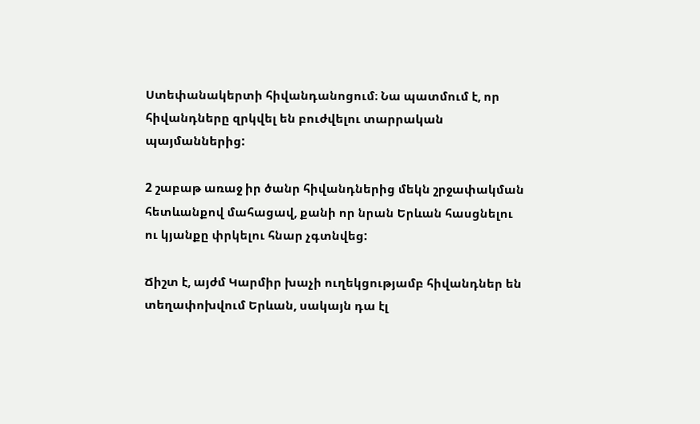Ստեփանակերտի հիվանդանոցում։ Նա պատմում է, որ հիվանդները զրկվել են բուժվելու տարրական պայմաններից:

2 շաբաթ առաջ իր ծանր հիվանդներից մեկն շրջափակման հետևանքով մահացավ, քանի որ նրան Երևան հասցնելու ու կյանքը փրկելու հնար չգտնվեց:

Ճիշտ է, այժմ Կարմիր խաչի ուղեկցությամբ հիվանդներ են տեղափոխվում Երևան, սակայն դա էլ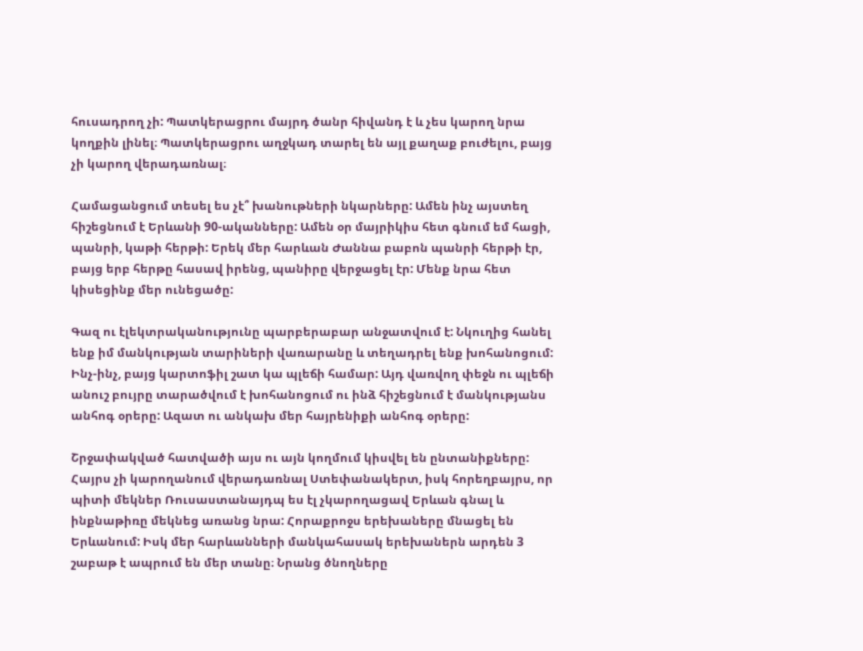հուսադրող չի: Պատկերացրու մայրդ ծանր հիվանդ է և չես կարող նրա կողքին լինել։ Պատկերացրու աղջկադ տարել են այլ քաղաք բուժելու, բայց չի կարող վերադառնալ։

Համացանցում տեսել ես չէ՞ խանութների նկարները: Ամեն ինչ այստեղ հիշեցնում է Երևանի 90-ականները: Ամեն օր մայրիկիս հետ գնում եմ հացի, պանրի, կաթի հերթի: Երեկ մեր հարևան Ժաննա բաբոն պանրի հերթի էր, բայց երբ հերթը հասավ իրենց, պանիրը վերջացել էր: Մենք նրա հետ կիսեցինք մեր ունեցածը:

Գազ ու էլեկտրականությունը պարբերաբար անջատվում է: Նկուղից հանել ենք իմ մանկության տարիների վառարանը և տեղադրել ենք խոհանոցում: Ինչ-ինչ, բայց կարտոֆիլ շատ կա պլեճի համար: Այդ վառվող փեջն ու պլեճի անուշ բույրը տարածվում է խոհանոցում ու ինձ հիշեցնում է մանկությանս անհոգ օրերը: Ազատ ու անկախ մեր հայրենիքի անհոգ օրերը:

Շրջափակված հատվածի այս ու այն կողմում կիսվել են ընտանիքները: Հայրս չի կարողանում վերադառնալ Ստեփանակերտ, իսկ հորեղբայրս, որ պիտի մեկներ Ռուսաստանայդպ ես էլ չկարողացավ Երևան գնալ և ինքնաթիռը մեկնեց առանց նրա: Հորաքրոջս երեխաները մնացել են Երևանում: Իսկ մեր հարևանների մանկահասակ երեխաներն արդեն 3 շաբաթ է ապրում են մեր տանը։ Նրանց ծնողները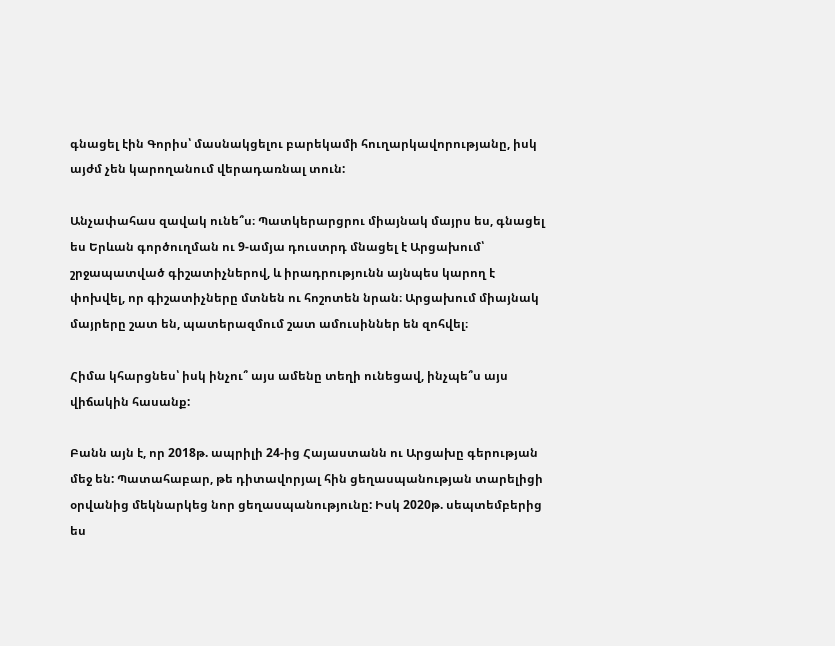գնացել էին Գորիս՝ մասնակցելու բարեկամի հուղարկավորությանը, իսկ այժմ չեն կարողանում վերադառնալ տուն:

Անչափահաս զավակ ունե՞ս։ Պատկերարցրու միայնակ մայրս ես, գնացել ես Երևան գործուղման ու 9-ամյա դուստրդ մնացել է Արցախում՝ շրջապատված գիշատիչներով, և իրադրությունն այնպես կարող է փոխվել, որ գիշատիչները մտնեն ու հոշոտեն նրան։ Արցախում միայնակ մայրերը շատ են, պատերազմում շատ ամուսիններ են զոհվել։

Հիմա կհարցնես՝ իսկ ինչու՞ այս ամենը տեղի ունեցավ, ինչպե՞ս այս վիճակին հասանք:

Բանն այն է, որ 2018թ. ապրիլի 24-ից Հայաստանն ու Արցախը գերության մեջ են: Պատահաբար, թե դիտավորյալ հին ցեղասպանության տարելիցի օրվանից մեկնարկեց նոր ցեղասպանությունը: Իսկ 2020թ. սեպտեմբերից ես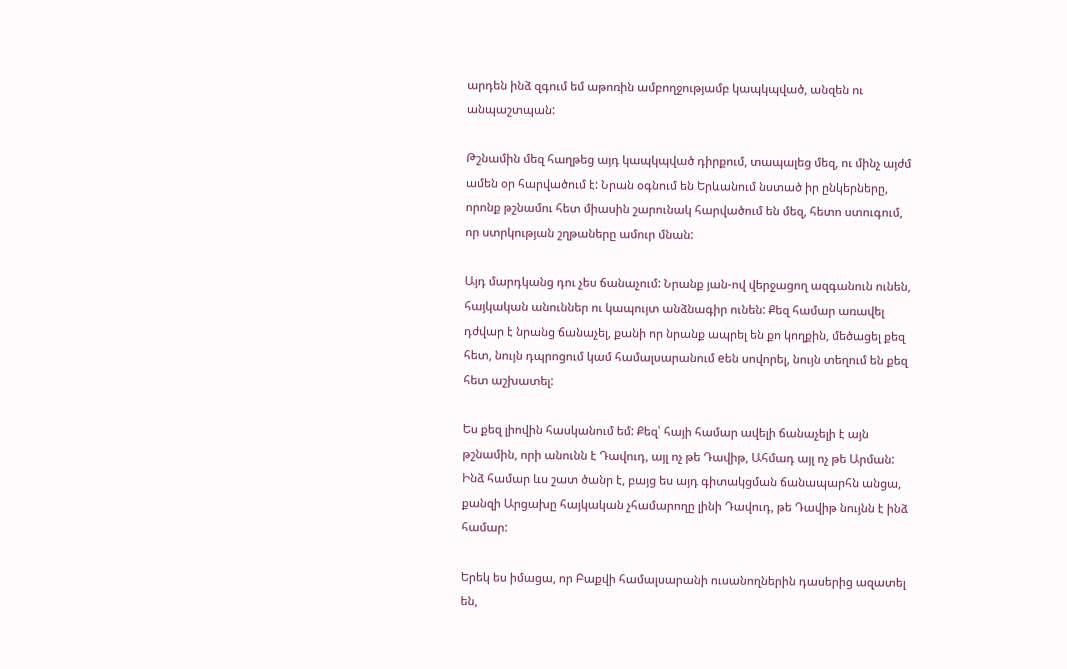արդեն ինձ զգում եմ աթոռին ամբողջությամբ կապկպված, անզեն ու անպաշտպան:

Թշնամին մեզ հաղթեց այդ կապկպված դիրքում, տապալեց մեզ, ու մինչ այժմ ամեն օր հարվածում է: Նրան օգնում են Երևանում նստած իր ընկերները, որոնք թշնամու հետ միասին շարունակ հարվածում են մեզ, հետո ստուգում, որ ստրկության շղթաները ամուր մնան:

Այդ մարդկանց դու չես ճանաչում: Նրանք յան-ով վերջացող ազգանուն ունեն, հայկական անուններ ու կապույտ անձնագիր ունեն: Քեզ համար առավել դժվար է նրանց ճանաչել, քանի որ նրանք ապրել են քո կողքին, մեծացել քեզ հետ, նույն դպրոցում կամ համալսարանում eեն սովորել, նույն տեղում են քեզ հետ աշխատել:

Ես քեզ լիովին հասկանում եմ: Քեզ՝ հայի համար ավելի ճանաչելի է այն թշնամին, որի անունն է Դավուդ, այլ ոչ թե Դավիթ, Ահմադ այլ ոչ թե Արման: Ինձ համար ևս շատ ծանր է, բայց ես այդ գիտակցման ճանապարհն անցա, քանզի Արցախը հայկական չհամարողը լինի Դավուդ, թե Դավիթ նույնն է ինձ համար:

Երեկ ես իմացա, որ Բաքվի համալսարանի ուսանողներին դասերից ազատել են,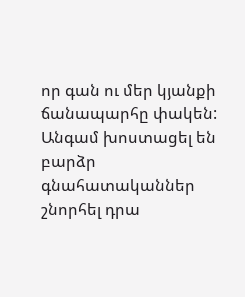որ գան ու մեր կյանքի ճանապարհը փակեն: Անգամ խոստացել են բարձր գնահատականներ շնորհել դրա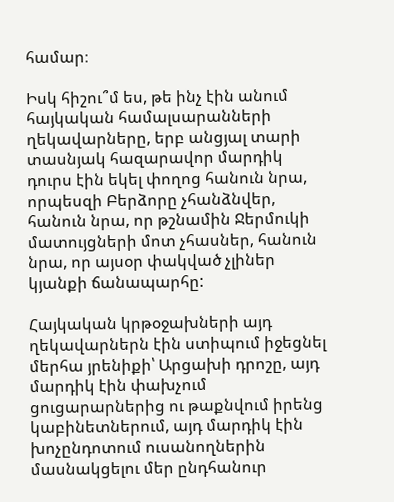համար։

Իսկ հիշու՞մ ես, թե ինչ էին անում հայկական համալսարանների ղեկավարները, երբ անցյալ տարի տասնյակ հազարավոր մարդիկ դուրս էին եկել փողոց հանուն նրա, որպեսզի Բերձորը չհանձնվեր, հանուն նրա, որ թշնամին Ջերմուկի մատույցների մոտ չհասներ, հանուն նրա, որ այսօր փակված չլիներ կյանքի ճանապարհը:

Հայկական կրթօջախների այդ ղեկավարներն էին ստիպում իջեցնել մերհա յրենիքի՝ Արցախի դրոշը, այդ մարդիկ էին փախչում ցուցարարներից ու թաքնվում իրենց կաբինետներում, այդ մարդիկ էին խոչընդոտում ուսանողներին մասնակցելու մեր ընդհանուր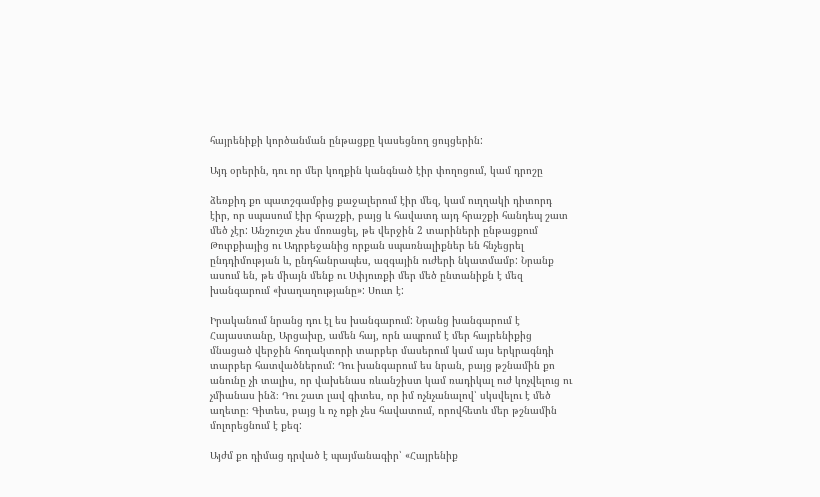հայրենիքի կործանման ընթացքը կասեցնող ցույցերին:

Այդ օրերին, դու որ մեր կողքին կանգնած էիր փողոցում, կամ դրոշը

ձեռքիդ քո պատշգամբից քաջալերում էիր մեզ, կամ ուղղակի դիտորդ էիր, որ սպասում էիր հրաշքի, բայց և հավատդ այդ հրաշքի հանդեպ շատ մեծ չէր: Անշուշտ չես մոռացել, թե վերջին 2 տարիների ընթացքում Թուրքիայից ու Ադրբեջանից որքան սպառնալիքներ են հնչեցրել ընդդիմության և, ընդհանրապես, ազգային ուժերի նկատմամբ: Նրանք ասում են, թե միայն մենք ու Սփյուռքի մեր մեծ ընտանիքն է մեզ խանգարում «խաղաղությանը»: Սուտ է:

Իրականում նրանց դու էլ ես խանգարում: Նրանց խանգարում է Հայաստանը, Արցախը, ամեն հայ, որն ապրում է մեր հայրենիքից մնացած վերջին հողակտորի տարբեր մասերում կամ այս երկրագնդի տարբեր հատվածներում: Դու խանգարում ես նրան, բայց թշնամին քո անունը չի տալիս, որ վախենաս ռևանշիստ կամ ռադիկալ ուժ կոչվելուց ու չմիանաս ինձ։ Դու շատ լավ գիտես, որ իմ ոչնչանալով՝ սկսվելու է մեծ աղետը։ Գիտես, բայց և ոչ ոքի չես հավատում, որովհետև մեր թշնամին մոլորեցնում է քեզ:

Այժմ քո դիմաց դրված է պայմանագիր՝ «Հայրենիք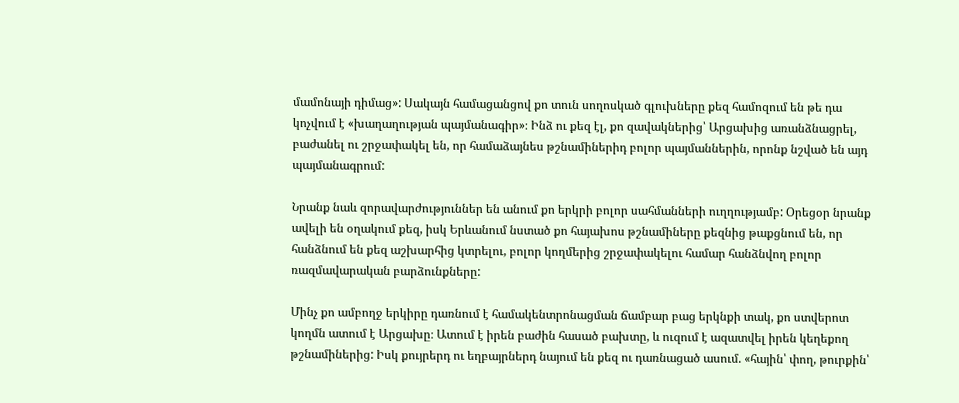մամոնայի դիմաց»: Սակայն համացանցով քո տուն սողոսկած գլուխները քեզ համոզում են թե դա կոչվում է «խաղաղության պայմանագիր»։ Ինձ ու քեզ էլ, քո զավակներից՝ Արցախից առանձնացրել, բաժանել ու շրջափակել են, որ համաձայնես թշնամիներիդ բոլոր պայմաններին, որոնք նշված են այդ պայմանագրում:

Նրանք նաև զորավարժություններ են անում քո երկրի բոլոր սահմանների ուղղությամբ: Օրեցօր նրանք ավելի են օղակում քեզ, իսկ Երևանում նստած քո հայախոս թշնամիները քեզնից թաքցնում են, որ հանձնում են քեզ աշխարհից կտրելու, բոլոր կողմերից շրջափակելու համար հանձնվող բոլոր ռազմավարական բարձունքները:

Մինչ քո ամբողջ երկիրը դառնում է համակենտրոնացման ճամբար բաց երկնքի տակ, քո ստվերոտ կողմն ատում է Արցախը։ Ատում է իրեն բաժին հասած բախտը, և ուզում է ազատվել իրեն կեղեքող թշնամիներից: Իսկ քույրերդ ու եղբայրներդ նայում են քեզ ու դառնացած ասում. «հային՝ փող, թուրքին՝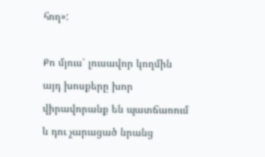հող»:

Քո մյուս՝ լուսավոր կողմին այդ խոսքերը խոր վիրավորանք են պատճառում և դու չարացած նրանց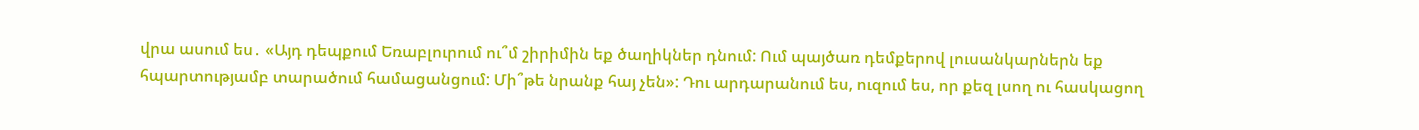վրա ասում ես․ «Այդ դեպքում Եռաբլուրում ու՞մ շիրիմին եք ծաղիկներ դնում: Ում պայծառ դեմքերով լուսանկարներն եք հպարտությամբ տարածում համացանցում: Մի՞թե նրանք հայ չեն»: Դու արդարանում ես, ուզում ես, որ քեզ լսող ու հասկացող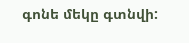գոնե մեկը գտնվի: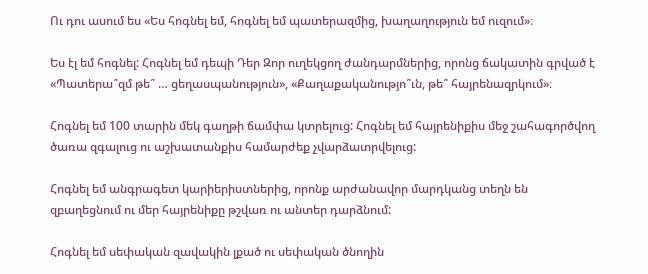Ու դու ասում ես «Ես հոգնել եմ, հոգնել եմ պատերազմից, խաղաղություն եմ ուզում»։

Ես էլ եմ հոգնել: Հոգնել եմ դեպի Դեր Զոր ուղեկցող ժանդարմներից, որոնց ճակատին գրված է «Պատերա՞զմ թե՞ … ցեղասպանություն», «Քաղաքականությո՞ւն, թե՞ հայրենազրկում»։

Հոգնել եմ 100 տարին մեկ գաղթի ճամփա կտրելուց: Հոգնել եմ հայրենիքիս մեջ շահագործվող ծառա զգալուց ու աշխատանքիս համարժեք չվարձատրվելուց:

Հոգնել եմ անգրագետ կարիերիստներից, որոնք արժանավոր մարդկանց տեղն են զբաղեցնում ու մեր հայրենիքը թշվառ ու անտեր դարձնում:

Հոգնել եմ սեփական զավակին լքած ու սեփական ծնողին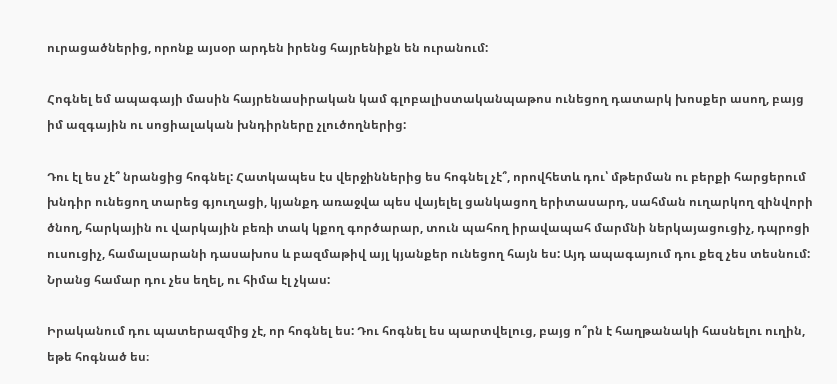ուրացածներից, որոնք այսօր արդեն իրենց հայրենիքն են ուրանում:

Հոգնել եմ ապագայի մասին հայրենասիրական կամ գլոբալիստականպաթոս ունեցող դատարկ խոսքեր ասող, բայց իմ ազգային ու սոցիալական խնդիրները չլուծողներից:

Դու էլ ես չէ՞ նրանցից հոգնել: Հատկապես էս վերջիններից ես հոգնել չէ՞, որովհետև դու՝ մթերման ու բերքի հարցերում խնդիր ունեցող տարեց գյուղացի, կյանքդ առաջվա պես վայելել ցանկացող երիտասարդ, սահման ուղարկող զինվորի ծնող, հարկային ու վարկային բեռի տակ կքող գործարար, տուն պահող իրավապահ մարմնի ներկայացուցիչ, դպրոցի ուսուցիչ, համալսարանի դասախոս և բազմաթիվ այլ կյանքեր ունեցող հայն ես: Այդ ապագայում դու քեզ չես տեսնում: Նրանց համար դու չես եղել, ու հիմա էլ չկաս:

Իրականում դու պատերազմից չէ, որ հոգնել ես: Դու հոգնել ես պարտվելուց, բայց ո՞րն է հաղթանակի հասնելու ուղին, եթե հոգնած ես։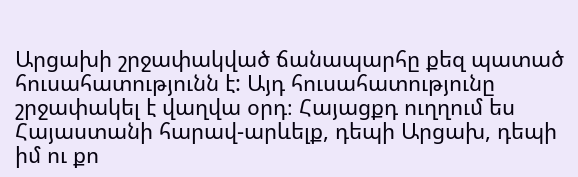Արցախի շրջափակված ճանապարհը քեզ պատած հուսահատությունն է: Այդ հուսահատությունը շրջափակել է վաղվա օրդ։ Հայացքդ ուղղում ես Հայաստանի հարավ-արևելք, դեպի Արցախ, դեպի իմ ու քո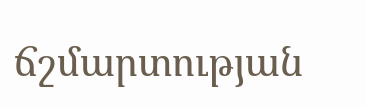ճշմարտության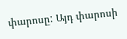փարոսը: Այդ փարոսի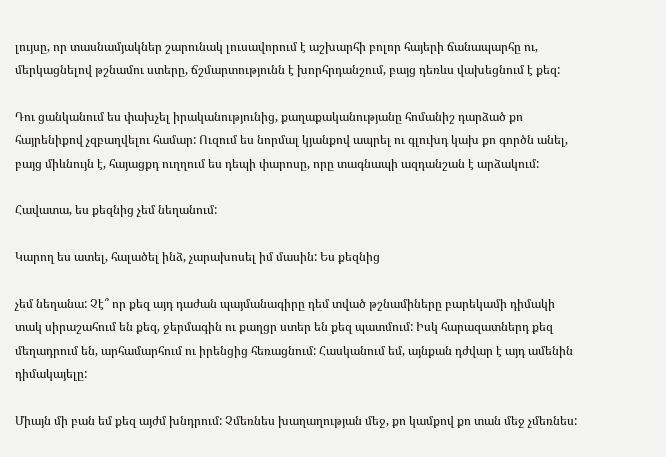լույսը, որ տասնամյակներ շարունակ լուսավորում է աշխարհի բոլոր հայերի ճանապարհը ու, մերկացնելով թշնամու ստերը, ճշմարտությունն է խորհրդանշում, բայց դեռևս վախեցնում է քեզ:

Դու ցանկանում ես փախչել իրականությունից, քաղաքականությանը հոմանիշ դարձած քո հայրենիքով չզբաղվելու համար: Ուզում ես նորմալ կյանքով ապրել ու գլուխդ կախ քո գործն անել, բայց միևնույն է, հայացքդ ուղղում ես դեպի փարոսը, որը տագնապի ազդանշան է արձակում:

Հավատա, ես քեզնից չեմ նեղանում:

Կարող ես ատել, հալածել ինձ, չարախոսել իմ մասին: Ես քեզնից

չեմ նեղանա: Չէ՞ որ քեզ այդ դաժան պայմանագիրը դեմ տված թշնամիները բարեկամի դիմակի տակ սիրաշահում են քեզ, ջերմագին ու քաղցր ստեր են քեզ պատմում: Իսկ հարազատներդ քեզ մեղադրում են, արհամարհում ու իրենցից հեռացնում: Հասկանում եմ, այնքան դժվար է այդ ամենին դիմակայելը:

Միայն մի բան եմ քեզ այժմ խնդրում: Չմեռնես խաղաղության մեջ, քո կամքով քո տան մեջ չմեռնես: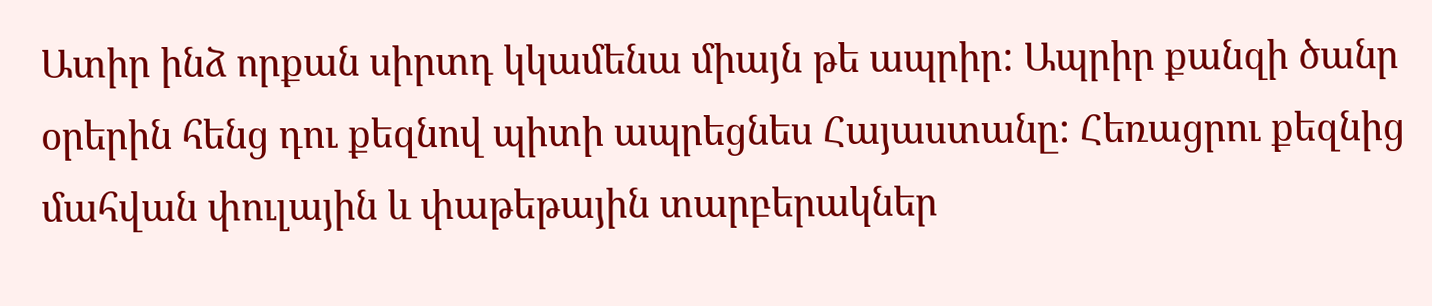Ատիր ինձ որքան սիրտդ կկամենա միայն թե ապրիր: Ապրիր քանզի ծանր օրերին հենց դու քեզնով պիտի ապրեցնես Հայաստանը: Հեռացրու քեզնից մահվան փուլային և փաթեթային տարբերակներ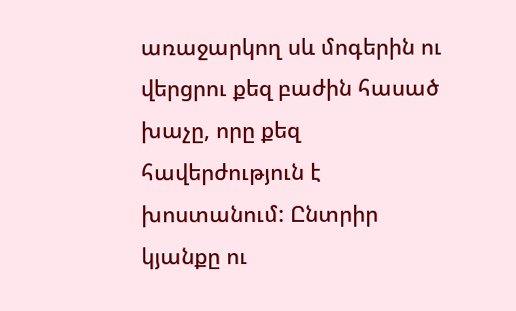առաջարկող սև մոգերին ու վերցրու քեզ բաժին հասած խաչը, որը քեզ հավերժություն է խոստանում: Ընտրիր կյանքը ու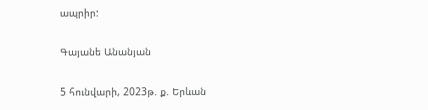ապրիր:

Գայանե Անանյան

5 հունվարի, 2023թ. ք. Երևան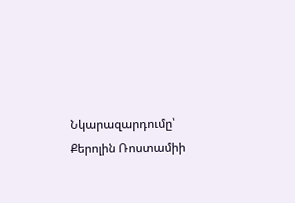Նկարազարդումը՝ Քերոլին Ռոստամիի